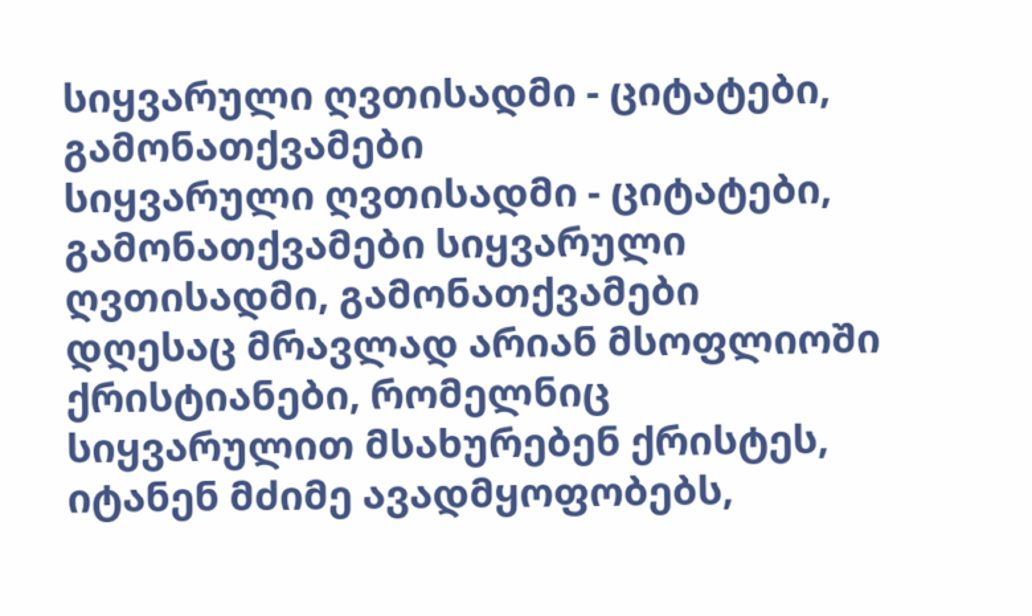სიყვარული ღვთისადმი - ციტატები, გამონათქვამები
სიყვარული ღვთისადმი - ციტატები, გამონათქვამები სიყვარული ღვთისადმი, გამონათქვამები
დღესაც მრავლად არიან მსოფლიოში ქრისტიანები, რომელნიც სიყვარულით მსახურებენ ქრისტეს, იტანენ მძიმე ავადმყოფობებს,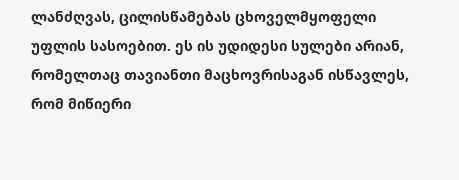ლანძღვას, ცილისწამებას ცხოველმყოფელი უფლის სასოებით. ეს ის უდიდესი სულები არიან, რომელთაც თავიანთი მაცხოვრისაგან ისწავლეს, რომ მიწიერი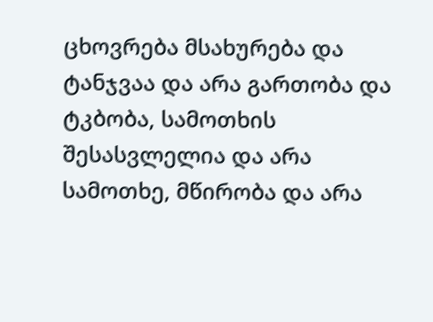ცხოვრება მსახურება და ტანჯვაა და არა გართობა და ტკბობა, სამოთხის შესასვლელია და არა სამოთხე, მწირობა და არა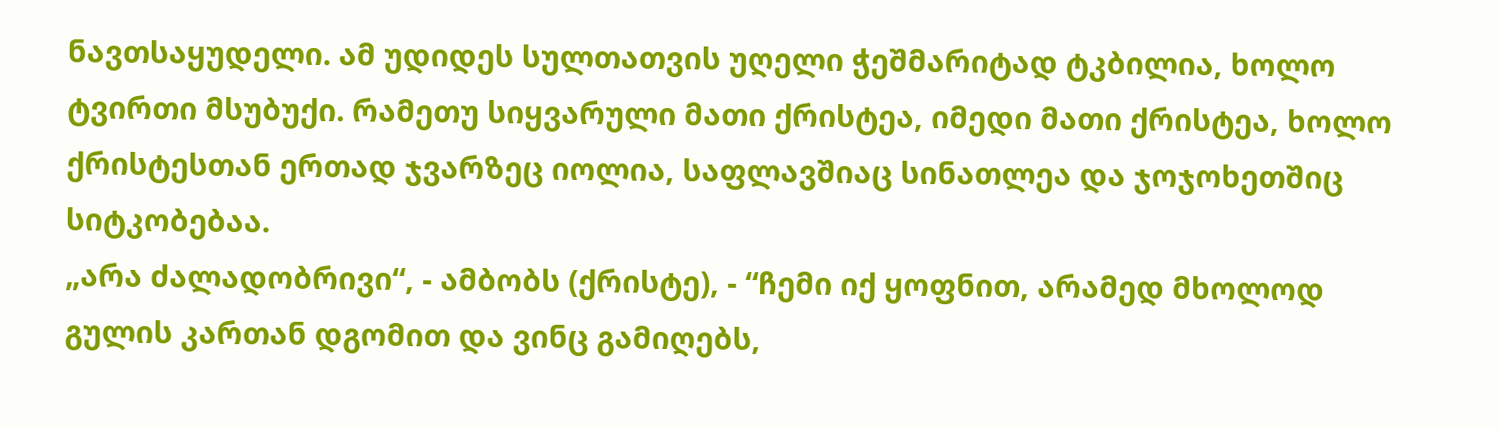ნავთსაყუდელი. ამ უდიდეს სულთათვის უღელი ჭეშმარიტად ტკბილია, ხოლო ტვირთი მსუბუქი. რამეთუ სიყვარული მათი ქრისტეა, იმედი მათი ქრისტეა, ხოლო ქრისტესთან ერთად ჯვარზეც იოლია, საფლავშიაც სინათლეა და ჯოჯოხეთშიც სიტკობებაა.
„არა ძალადობრივი“, - ამბობს (ქრისტე), - “ჩემი იქ ყოფნით, არამედ მხოლოდ გულის კართან დგომით და ვინც გამიღებს,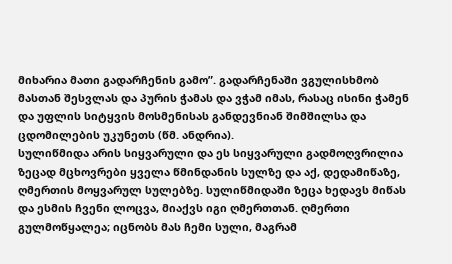მიხარია მათი გადარჩენის გამო”. გადარჩენაში ვგულისხმობ მასთან შესვლას და პურის ჭამას და ვჭამ იმას, რასაც ისინი ჭამენ და უფლის სიტყვის მოსმენისას განდევნიან შიმშილსა და ცდომილების უკუნეთს (წმ. ანდრია).
სულიწმიდა არის სიყვარული და ეს სიყვარული გადმოღვრილია ზეცად მცხოვრები ყველა წმინდანის სულზე და აქ, დედამიწაზე, ღმერთის მოყვარულ სულებზე. სულიწმიდაში ზეცა ხედავს მიწას და ესმის ჩვენი ლოცვა, მიაქვს იგი ღმერთთან. ღმერთი გულმოწყალეა; იცნობს მას ჩემი სული, მაგრამ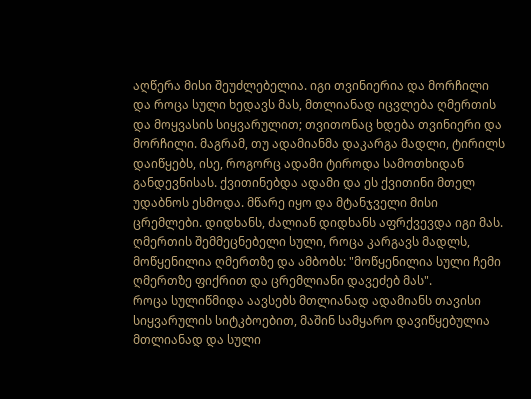აღწერა მისი შეუძლებელია. იგი თვინიერია და მორჩილი და როცა სული ხედავს მას, მთლიანად იცვლება ღმერთის და მოყვასის სიყვარულით; თვითონაც ხდება თვინიერი და მორჩილი. მაგრამ, თუ ადამიანმა დაკარგა მადლი, ტირილს დაიწყებს, ისე, როგორც ადამი ტიროდა სამოთხიდან განდევნისას. ქვითინებდა ადამი და ეს ქვითინი მთელ უდაბნოს ესმოდა. მწარე იყო და მტანჯველი მისი ცრემლები. დიდხანს, ძალიან დიდხანს აფრქვევდა იგი მას. ღმერთის შემმეცნებელი სული, როცა კარგავს მადლს, მოწყენილია ღმერთზე და ამბობს: "მოწყენილია სული ჩემი ღმერთზე ფიქრით და ცრემლიანი დავეძებ მას".
როცა სულიწმიდა აავსებს მთლიანად ადამიანს თავისი სიყვარულის სიტკბოებით, მაშინ სამყარო დავიწყებულია მთლიანად და სული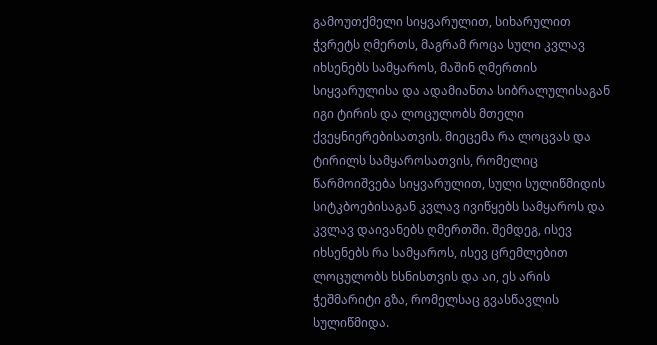გამოუთქმელი სიყვარულით, სიხარულით ჭვრეტს ღმერთს, მაგრამ როცა სული კვლავ იხსენებს სამყაროს, მაშინ ღმერთის სიყვარულისა და ადამიანთა სიბრალულისაგან იგი ტირის და ლოცულობს მთელი ქვეყნიერებისათვის. მიეცემა რა ლოცვას და ტირილს სამყაროსათვის, რომელიც წარმოიშვება სიყვარულით, სული სულიწმიდის სიტკბოებისაგან კვლავ ივიწყებს სამყაროს და კვლავ დაივანებს ღმერთში. შემდეგ, ისევ იხსენებს რა სამყაროს, ისევ ცრემლებით ლოცულობს ხსნისთვის და აი, ეს არის ჭეშმარიტი გზა, რომელსაც გვასწავლის სულიწმიდა.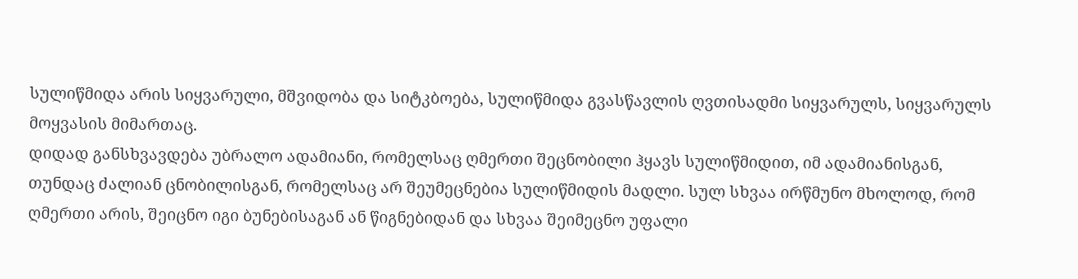სულიწმიდა არის სიყვარული, მშვიდობა და სიტკბოება, სულიწმიდა გვასწავლის ღვთისადმი სიყვარულს, სიყვარულს მოყვასის მიმართაც.
დიდად განსხვავდება უბრალო ადამიანი, რომელსაც ღმერთი შეცნობილი ჰყავს სულიწმიდით, იმ ადამიანისგან, თუნდაც ძალიან ცნობილისგან, რომელსაც არ შეუმეცნებია სულიწმიდის მადლი. სულ სხვაა ირწმუნო მხოლოდ, რომ ღმერთი არის, შეიცნო იგი ბუნებისაგან ან წიგნებიდან და სხვაა შეიმეცნო უფალი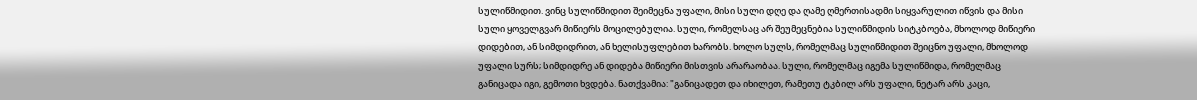სულიწმიდით. ვინც სულიწმიდით შეიმეცნა უფალი, მისი სული დღე და ღამე ღმერთისადმი სიყვარულით იწვის და მისი სული ყოველგვარ მიწიერს მოცილებულია. სული, რომელსაც არ შეუმეცნებია სულიწმიდის სიტკბოება, მხოლოდ მიწიერი დიდებით, ან სიმდიდრით, ან ხელისუფლებით ხარობს. ხოლო სულს, რომელმაც სულიწმიდით შეიცნო უფალი, მხოლოდ უფალი სურს; სიმდიდრე ან დიდება მიწიერი მისთვის არარაობაა. სული, რომელმაც იგემა სულიწმიდა, რომელმაც განიცადა იგი, გემოთი ხვდება. ნათქვამია: "განიცადეთ და იხილეთ, რამეთუ ტკბილ არს უფალი, ნეტარ არს კაცი,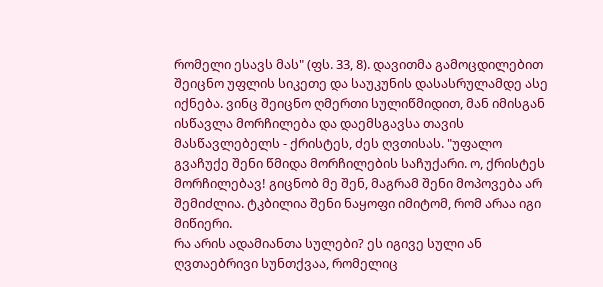რომელი ესავს მას" (ფს. 33, 8). დავითმა გამოცდილებით შეიცნო უფლის სიკეთე და საუკუნის დასასრულამდე ასე იქნება. ვინც შეიცნო ღმერთი სულიწმიდით, მან იმისგან ისწავლა მორჩილება და დაემსგავსა თავის მასწავლებელს - ქრისტეს, ძეს ღვთისას. "უფალო გვაჩუქე შენი წმიდა მორჩილების საჩუქარი. ო, ქრისტეს მორჩილებავ! გიცნობ მე შენ, მაგრამ შენი მოპოვება არ შემიძლია. ტკბილია შენი ნაყოფი იმიტომ, რომ არაა იგი მიწიერი.
რა არის ადამიანთა სულები? ეს იგივე სული ან ღვთაებრივი სუნთქვაა, რომელიც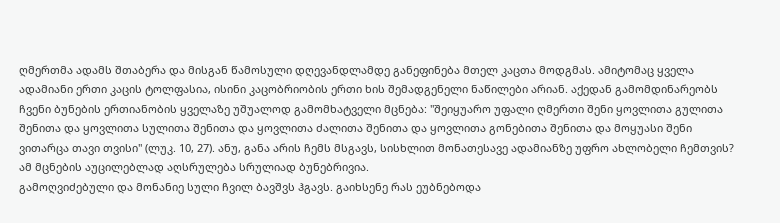ღმერთმა ადამს შთაბერა და მისგან წამოსული დღევანდლამდე განეფინება მთელ კაცთა მოდგმას. ამიტომაც ყველა ადამიანი ერთი კაცის ტოლფასია, ისინი კაცობრიობის ერთი ხის შემადგენელი ნაწილები არიან. აქედან გამომდინარეობს ჩვენი ბუნების ერთიანობის ყველაზე უშუალოდ გამომხატველი მცნება: "შეიყუარო უფალი ღმერთი შენი ყოვლითა გულითა შენითა და ყოვლითა სულითა შენითა და ყოვლითა ძალითა შენითა და ყოვლითა გონებითა შენითა და მოყუასი შენი ვითარცა თავი თვისი" (ლუკ. 10, 27). ანუ, განა არის ჩემს მსგავს, სისხლით მონათესავე ადამიანზე უფრო ახლობელი ჩემთვის? ამ მცნების აუცილებლად აღსრულება სრულიად ბუნებრივია.
გამოღვიძებული და მონანიე სული ჩვილ ბავშვს ჰგავს. გაიხსენე რას ეუბნებოდა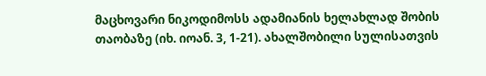მაცხოვარი ნიკოდიმოსს ადამიანის ხელახლად შობის თაობაზე (იხ. იოან. 3, 1-21). ახალშობილი სულისათვის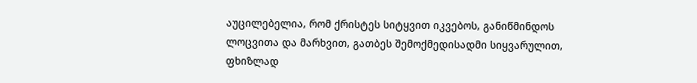აუცილებელია, რომ ქრისტეს სიტყვით იკვებოს, განიწმინდოს ლოცვითა და მარხვით, გათბეს შემოქმედისადმი სიყვარულით, ფხიზლად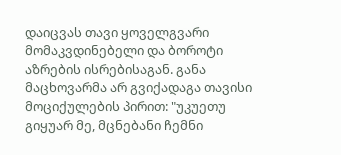დაიცვას თავი ყოველგვარი მომაკვდინებელი და ბოროტი აზრების ისრებისაგან. განა მაცხოვარმა არ გვიქადაგა თავისი მოციქულების პირით: "უკუეთუ გიყუარ მე, მცნებანი ჩემნი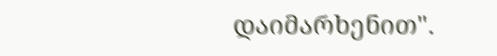დაიმარხენით".